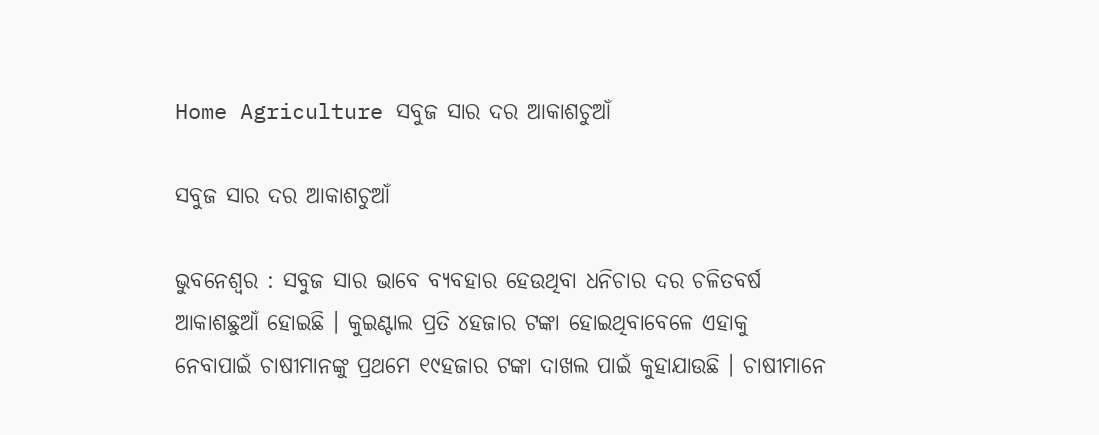Home Agriculture ସବୁଜ ସାର ଦର ଆକାଶଚୁଆଁ

ସବୁଜ ସାର ଦର ଆକାଶଚୁଆଁ

ଭୁବନେଶ୍ୱର : ସବୁଜ ସାର ଭାବେ ବ୍ୟବହାର ହେଉଥିବା ଧନିଚାର ଦର ଚଳିତବର୍ଷ ଆକାଶଛୁଆଁ ହୋଇଛି । କୁଇଣ୍ଟାଲ ପ୍ରତି ୪ହଜାର ଟଙ୍କା ହୋଇଥିବାବେଳେ ଏହାକୁ ନେବାପାଇଁ ଚାଷୀମାନଙ୍କୁ ପ୍ରଥମେ ୧୯ହଜାର ଟଙ୍କା ଦାଖଲ ପାଇଁ କୁହାଯାଉଛି । ଚାଷୀମାନେ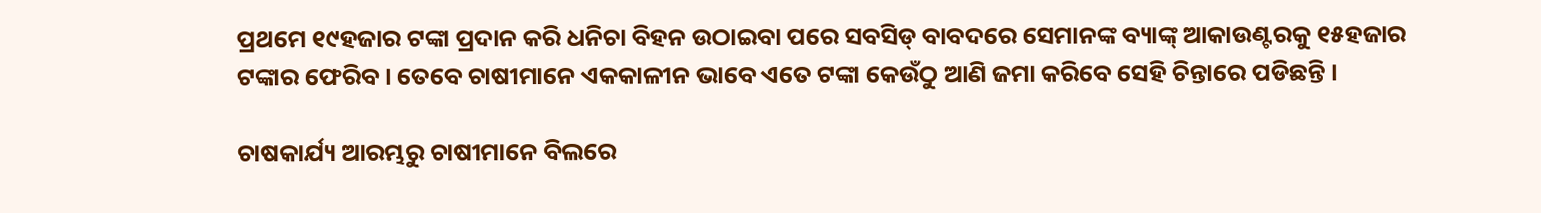ପ୍ରଥମେ ୧୯ହଜାର ଟଙ୍କା ପ୍ରଦାନ କରି ଧନିଚା ବିହନ ଉଠାଇବା ପରେ ସବସିଡ୍‍ ବାବଦରେ ସେମାନଙ୍କ ବ୍ୟାଙ୍କ୍‍ ଆକାଉଣ୍ଟରକୁ ୧୫ହଜାର ଟଙ୍କାର ଫେରିବ । ତେବେ ଚାଷୀମାନେ ଏକକାଳୀନ ଭାବେ ଏତେ ଟଙ୍କା କେଉଁଠୁ ଆଣି ଜମା କରିବେ ସେହି ଚିନ୍ତାରେ ପଡିଛନ୍ତି ।

ଚାଷକାର୍ଯ୍ୟ ଆରମ୍ଭରୁ ଚାଷୀମାନେ ବିଲରେ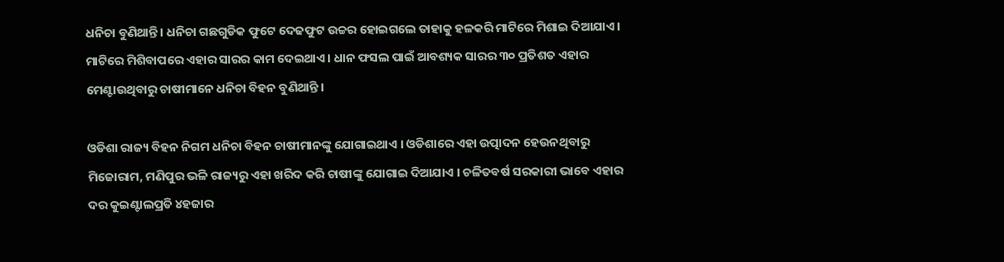ଧନିଚା ବୁଣିଥାନ୍ତି । ଧନିଚା ଗଛଗୁଡିକ ଫୁଟେ ଦେଢଫୁଟ ଉଚ୍ଚର ହୋଇଗଲେ ତାହାକୁ ହଳକରି ମାଟିରେ ମିଶାଇ ଦିଆଯାଏ । ମାଟିରେ ମିଶିବାପରେ ଏହାର ସାରର କାମ ଦେଇଥାଏ । ଧାନ ଫସଲ ପାଇଁ ଆବଶ୍ୟକ ସାରର ୩୦ ପ୍ରତିଶତ ଏହାର ମେଣ୍ଟାଉଥିବାରୁ ଚାଷୀମାନେ ଧନିଚା ବିହନ ବୁଣିଥାନ୍ତି ।

ଓଡିଶା ରାଜ୍ୟ ବିହନ ନିଗମ ଧନିଚା ବିହନ ଚାଷୀମାନଙ୍କୁ ଯୋଗାଇଥାଏ । ଓଡିଶାରେ ଏହା ଉତ୍ପାଦନ ହେଉନଥିବାରୁ ମିଜୋରାମ, ମଣିପୁର ଭଳି ରାଜ୍ୟରୁ ଏହା ଖରିଦ କରି ଚାଷୀଙ୍କୁ ଯୋଗାଇ ଦିଆଯାଏ । ଚଳିତବର୍ଷ ସରକାରୀ ଭାବେ ଏହାର ଦର କୁଇଣ୍ଟାଲପ୍ରତି ୪ହଜାର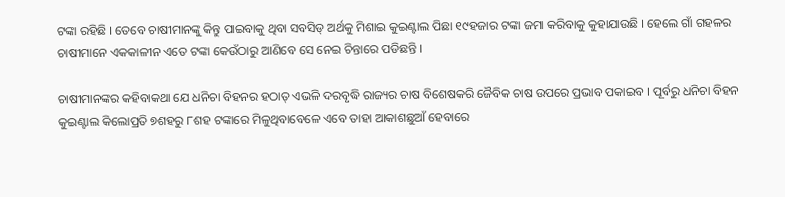ଟଙ୍କା ରହିଛି । ତେବେ ଚାଷୀମାନଙ୍କୁ କିନ୍ତୁ ପାଇବାକୁ ଥିବା ସବସିଡ୍‍ ଅର୍ଥକୁ ମିଶାଇ କୁଇଣ୍ଟାଲ ପିଛା ୧୯ହଜାର ଟଙ୍କା ଜମା କରିବାକୁ କୁହାଯାଉଛି । ହେଲେ ଗାଁ ଗହଳର ଚାଷୀମାନେ ଏକକାଳୀନ ଏତେ ଟଙ୍କା କେଉଁଠାରୁ ଆଣିବେ ସେ ନେଇ ଚିନ୍ତାରେ ପଡିଛନ୍ତି ।

ଚାଷୀମାନଙ୍କର କହିବାକଥା ଯେ ଧନିଚା ବିହନର ହଠାତ୍‍ ଏଭଳି ଦରବୃଦ୍ଧି ରାଜ୍ୟର ଚାଷ ବିଶେଷକରି ଜୈବିକ ଚାଷ ଉପରେ ପ୍ରଭାବ ପକାଇବ । ପୂର୍ବରୁ ଧନିଚା ବିହନ କୁଇଣ୍ଟାଲ କିଲୋପ୍ରତି ୭ଶହରୁ ୮ଶହ ଟଙ୍କାରେ ମିଳୁଥିବାବେଳେ ଏବେ ତାହା ଆକାଶଛୁଆଁ ହେବାରେ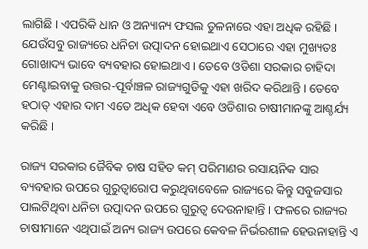ଲାଗିଛି । ଏପରିକି ଧାନ ଓ ଅନ୍ୟାନ୍ୟ ଫସଲ ତୁଳନାରେ ଏହା ଅଧିକ ରହିଛି । ଯେଉଁସବୁ ରାଜ୍ୟରେ ଧନିଚା ଉତ୍ପାଦନ ହୋଇଥାଏ ସେଠାରେ ଏହା ମୁଖ୍ୟତଃ ଗୋଖାଦ୍ୟ ଭାବେ ବ୍ୟବହାର ହୋଇଥାଏ । ତେବେ ଓଡିଶା ସରକାର ଚାହିଦା ମେଣ୍ଟାଇବାକୁ ଉତ୍ତର-ପୂର୍ବାଞ୍ଚଳ ରାଜ୍ୟଗୁଡିକୁ ଏହା ଖରିଦ କରିଥାନ୍ତି । ତେବେ ହଠାତ୍‍ ଏହାର ଦାମ ଏତେ ଅଧିକ ହେବା ଏବେ ଓଡିଶାର ଚାଷୀମାନଙ୍କୁ ଆଶ୍ଚର୍ଯ୍ୟ କରିଛି ।

ରାଜ୍ୟ ସରକାର ଜୈବିକ ଚାଷ ସହିତ କମ୍‍ ପରିମାଣର ରସାୟନିକ ସାର ବ୍ୟବହାର ଉପରେ ଗୁରୁତ୍ୱାରୋପ କରୁଥିବାବେଳେ ରାଜ୍ୟରେ କିନ୍ତୁ ସବୁଜସାର ପାଲଟିଥିବା ଧନିଚା ଉତ୍ପାଦନ ଉପରେ ଗୁରୁତ୍ୱ ଦେଉନାହାନ୍ତି । ଫଳରେ ରାଜ୍ୟର ଚାଷୀମାନେ ଏଥିପାଇଁ ଅନ୍ୟ ରାଜ୍ୟ ଉପରେ କେବଳ ନିର୍ଭରଶୀଳ ହେଉନାହାନ୍ତି ଏ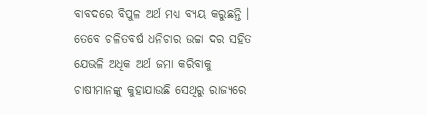ବାବଦରେ ବିପୁଳ ଅର୍ଥ ମଧ୍ୟ ବ୍ୟୟ କରୁଛନ୍ତି । ତେବେ ଚଳିତବର୍ଷ ଧନିଚାର ଉଚ୍ଚା ଦର ସହିତ ଯେଭଳି ଅଧିକ ଅର୍ଥ ଜମା କରିବାକୁ ଚାଷୀମାନଙ୍କୁ କୁହାଯାଉଛି ସେଥିରୁ ରାଜ୍ୟରେ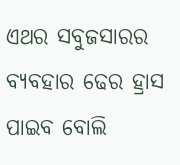ଏଥର ସବୁଜସାରର ବ୍ୟବହାର ଢେର ହ୍ରାସ ପାଇବ ବୋଲି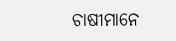ଚାଷୀମାନେ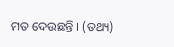ମତ ଦେଉଛନ୍ତି । (ତଥ୍ୟ)